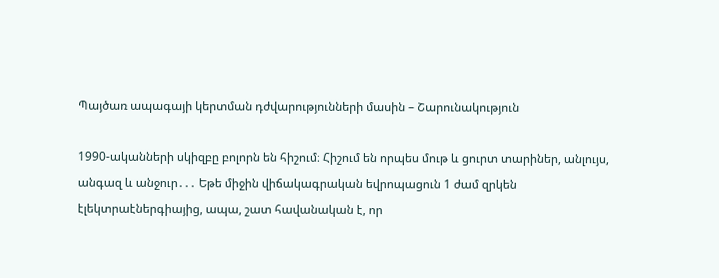Պայծառ ապագայի կերտման դժվարությունների մասին – Շարունակություն

1990-ականների սկիզբը բոլորն են հիշում։ Հիշում են որպես մութ և ցուրտ տարիներ, անլույս, անգազ և անջուր․․․ Եթե միջին վիճակագրական եվրոպացուն 1 ժամ զրկեն էլեկտրաէներգիայից, ապա, շատ հավանական է, որ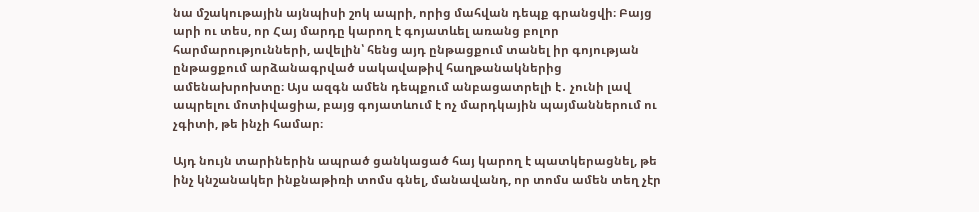նա մշակութային այնպիսի շոկ ապրի, որից մահվան դեպք գրանցվի։ Բայց արի ու տես, որ Հայ մարդը կարող է գոյատևել առանց բոլոր հարմարությունների, ավելին՝ հենց այդ ընթացքում տանել իր գոյության ընթացքում արձանագրված սակավաթիվ հաղթանակներից ամենախրոխտը։ Այս ազգն ամեն դեպքում անբացատրելի է․ չունի լավ ապրելու մոտիվացիա, բայց գոյատևում է ոչ մարդկային պայմաններում ու չգիտի, թե ինչի համար։

Այդ նույն տարիներին ապրած ցանկացած հայ կարող է պատկերացնել, թե ինչ կնշանակեր ինքնաթիռի տոմս գնել, մանավանդ, որ տոմս ամեն տեղ չէր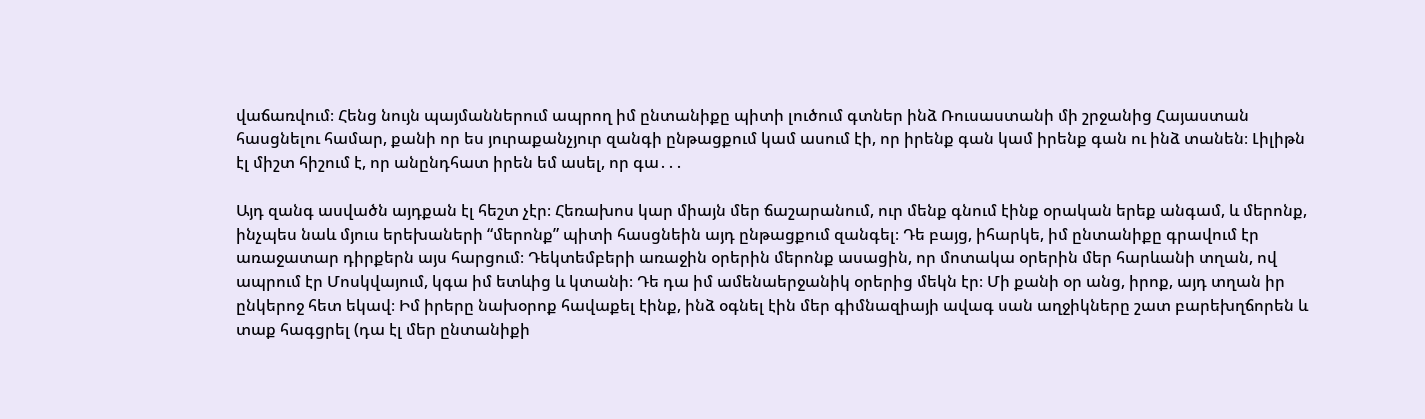վաճառվում։ Հենց նույն պայմաններում ապրող իմ ընտանիքը պիտի լուծում գտներ ինձ Ռուսաստանի մի շրջանից Հայաստան հասցնելու համար, քանի որ ես յուրաքանչյուր զանգի ընթացքում կամ ասում էի, որ իրենք գան կամ իրենք գան ու ինձ տանեն։ Լիլիթն էլ միշտ հիշում է, որ անընդհատ իրեն եմ ասել, որ գա․․․

Այդ զանգ ասվածն այդքան էլ հեշտ չէր։ Հեռախոս կար միայն մեր ճաշարանում, ուր մենք գնում էինք օրական երեք անգամ, և մերոնք, ինչպես նաև մյուս երեխաների “մերոնք” պիտի հասցնեին այդ ընթացքում զանգել։ Դե բայց, իհարկե, իմ ընտանիքը գրավում էր առաջատար դիրքերն այս հարցում։ Դեկտեմբերի առաջին օրերին մերոնք ասացին, որ մոտակա օրերին մեր հարևանի տղան, ով ապրում էր Մոսկվայում, կգա իմ ետևից և կտանի։ Դե դա իմ ամենաերջանիկ օրերից մեկն էր։ Մի քանի օր անց, իրոք, այդ տղան իր ընկերոջ հետ եկավ։ Իմ իրերը նախօրոք հավաքել էինք, ինձ օգնել էին մեր գիմնազիայի ավագ սան աղջիկները շատ բարեխղճորեն և տաք հագցրել (դա էլ մեր ընտանիքի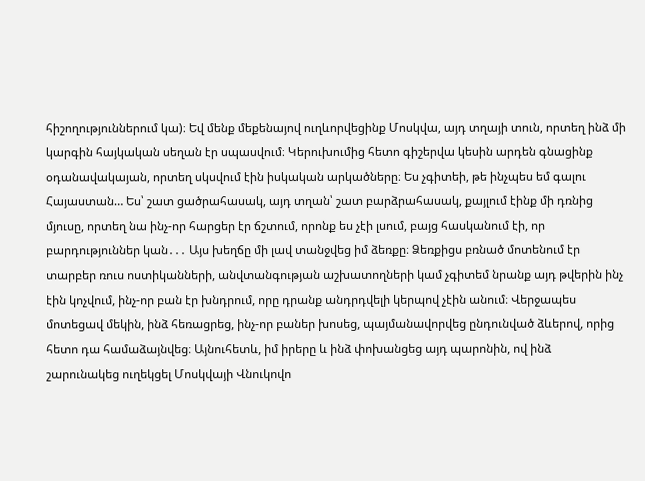հիշողություններում կա)։ Եվ մենք մեքենայով ուղևորվեցինք Մոսկվա, այդ տղայի տուն, որտեղ ինձ մի կարգին հայկական սեղան էր սպասվում։ Կերուխումից հետո գիշերվա կեսին արդեն գնացինք օդանավակայան, որտեղ սկսվում էին իսկական արկածները։ Ես չգիտեի, թե ինչպես եմ գալու Հայաստան… Ես՝ շատ ցածրահասակ, այդ տղան՝ շատ բարձրահասակ, քայլում էինք մի դռնից մյուսը, որտեղ նա ինչ-որ հարցեր էր ճշտում, որոնք ես չէի լսում, բայց հասկանում էի, որ բարդություններ կան․․․ Այս խեղճը մի լավ տանջվեց իմ ձեռքը։ Ձեռքիցս բռնած մոտենում էր տարբեր ռուս ոստիկանների, անվտանգության աշխատողների կամ չգիտեմ նրանք այդ թվերին ինչ էին կոչվում, ինչ-որ բան էր խնդրում, որը դրանք անդրդվելի կերպով չէին անում։ Վերջապես մոտեցավ մեկին, ինձ հեռացրեց, ինչ-որ բաներ խոսեց, պայմանավորվեց ընդունված ձևերով, որից հետո դա համաձայնվեց։ Այնուհետև, իմ իրերը և ինձ փոխանցեց այդ պարոնին, ով ինձ շարունակեց ուղեկցել Մոսկվայի Վնուկովո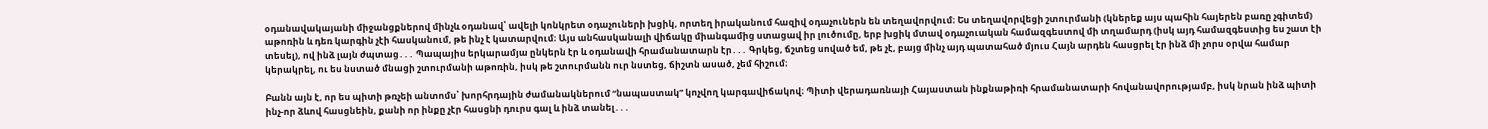օդանավակայանի միջանցքներով մինչև օդանավ՝ ավելի կոնկրետ օդաչուների խցիկ, որտեղ իրականում հազիվ օդաչուներն են տեղավորվում։ Ես տեղավորվեցի շտուրմանի (կներեք այս պահին հայերեն բառը չգիտեմ) աթոռին և դեռ կարգին չէի հասկանում, թե ինչ է կատարվում։ Այս անհասկանալի վիճակը միանգամից ստացավ իր լուծումը, երբ խցիկ մտավ օդաչուական համազգեստով մի տղամարդ (իսկ այդ համազգեստից ես շատ էի տեսել), ով ինձ լայն ժպտաց․․․ Պապայիս երկարամյա ընկերն էր և օդանավի հրամանատարն էր․․․ Գրկեց, ճշտեց սոված եմ, թե չէ, բայց մինչ այդ պատահած մյուս Հայն արդեն հասցրել էր ինձ մի չորս օրվա համար կերակրել, ու ես նստած մնացի շտուրմանի աթոռին, իսկ թե շտուրմանն ուր նստեց, ճիշտն ասած, չեմ հիշում։

Բանն այն է, որ ես պիտի թռչեի անտոմս՝ խորհրդային ժամանակներում “նապաստակ” կոչվող կարգավիճակով։ Պիտի վերադառնայի Հայաստան ինքնաթիռի հրամանատարի հովանավորությամբ, իսկ նրան ինձ պիտի ինչ-որ ձևով հասցնեին, քանի որ ինքը չէր հասցնի դուրս գալ և ինձ տանել․․․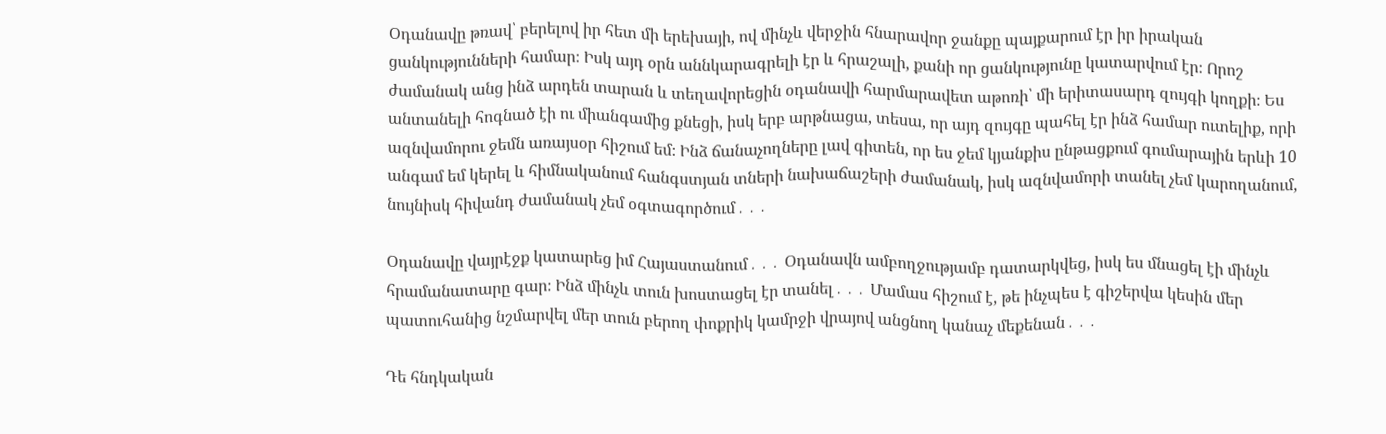Օդանավը թռավ՝ բերելով իր հետ մի երեխայի, ով մինչև վերջին հնարավոր ջանքը պայքարում էր իր իրական ցանկությունների համար։ Իսկ այդ օրն աննկարագրելի էր և հրաշալի, քանի որ ցանկությունը կատարվում էր։ Որոշ ժամանակ անց ինձ արդեն տարան և տեղավորեցին օդանավի հարմարավետ աթոռի՝ մի երիտասարդ զույգի կողքի։ Ես անտանելի հոգնած էի ու միանգամից քնեցի, իսկ երբ արթնացա, տեսա, որ այդ զույգը պահել էր ինձ համար ուտելիք, որի ազնվամորու ջեմն առայսօր հիշում եմ։ Ինձ ճանաչողները լավ գիտեն, որ ես ջեմ կյանքիս ընթացքում գումարային երևի 10 անգամ եմ կերել և հիմնականում հանգստյան տների նախաճաշերի ժամանակ, իսկ ազնվամորի տանել չեմ կարողանում, նույնիսկ հիվանդ ժամանակ չեմ օգտագործում․․․

Օդանավը վայրէջք կատարեց իմ Հայաստանում․․․ Օդանավն ամբողջությամբ դատարկվեց, իսկ ես մնացել էի մինչև հրամանատարը գար։ Ինձ մինչև տուն խոստացել էր տանել․․․ Մամաս հիշում է, թե ինչպես է գիշերվա կեսին մեր պատուհանից նշմարվել մեր տուն բերող փոքրիկ կամրջի վրայով անցնող կանաչ մեքենան․․․

Դե հնդկական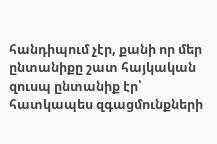հանդիպում չէր, քանի որ մեր ընտանիքը շատ հայկական զուսպ ընտանիք էր՝ հատկապես զգացմունքների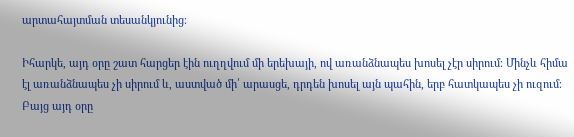արտահայտման տեսանկյունից։

Իհարկե, այդ օրը շատ հարցեր էին ուղղվում մի երեխայի, ով առանձնապես խոսել չէր սիրում։ Մինչև հիմա էլ առանձնապես չի սիրում և, աստված մի՛ արասցե, դրդեն խոսել այն պահին, երբ հատկապես չի ուզում։ Բայց այդ օրը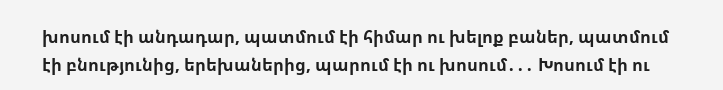խոսում էի անդադար, պատմում էի հիմար ու խելոք բաներ, պատմում էի բնությունից, երեխաներից, պարում էի ու խոսում․․․ Խոսում էի ու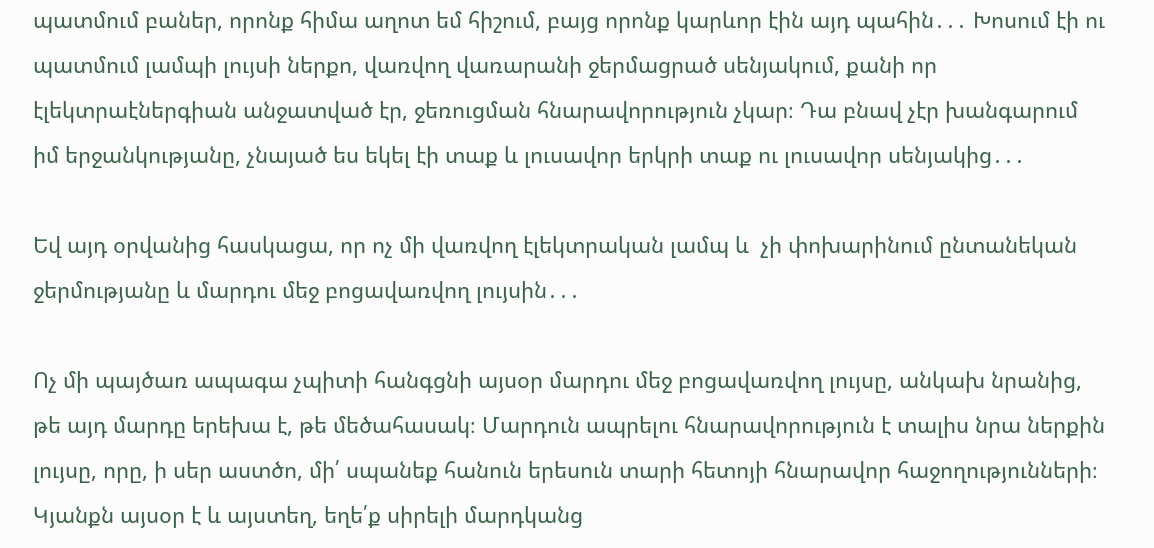պատմում բաներ, որոնք հիմա աղոտ եմ հիշում, բայց որոնք կարևոր էին այդ պահին․․․ Խոսում էի ու պատմում լամպի լույսի ներքո, վառվող վառարանի ջերմացրած սենյակում, քանի որ էլեկտրաէներգիան անջատված էր, ջեռուցման հնարավորություն չկար։ Դա բնավ չէր խանգարում իմ երջանկությանը, չնայած ես եկել էի տաք և լուսավոր երկրի տաք ու լուսավոր սենյակից․․․

Եվ այդ օրվանից հասկացա, որ ոչ մի վառվող էլեկտրական լամպ և  չի փոխարինում ընտանեկան ջերմությանը և մարդու մեջ բոցավառվող լույսին․․․

Ոչ մի պայծառ ապագա չպիտի հանգցնի այսօր մարդու մեջ բոցավառվող լույսը, անկախ նրանից, թե այդ մարդը երեխա է, թե մեծահասակ։ Մարդուն ապրելու հնարավորություն է տալիս նրա ներքին լույսը, որը, ի սեր աստծո, մի՛ սպանեք հանուն երեսուն տարի հետոյի հնարավոր հաջողությունների։ Կյանքն այսօր է և այստեղ, եղե՛ք սիրելի մարդկանց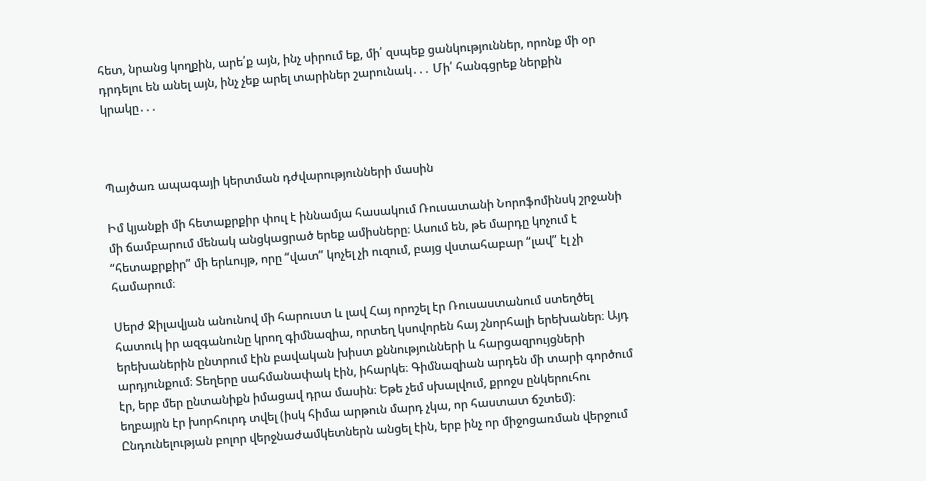հետ, նրանց կողքին, արե՛ք այն, ինչ սիրում եք, մի՛ զսպեք ցանկություններ, որոնք մի օր դրդելու են անել այն, ինչ չեք արել տարիներ շարունակ․․․ Մի՛ հանգցրեք ներքին կրակը․․․



Պայծառ ապագայի կերտման դժվարությունների մասին

Իմ կյանքի մի հետաքրքիր փուլ է իննամյա հասակում Ռուսատանի Նորոֆոմինսկ շրջանի մի ճամբարում մենակ անցկացրած երեք ամիսները։ Ասում են, թե մարդը կոչում է “հետաքրքիր” մի երևույթ, որը “վատ” կոչել չի ուզում, բայց վստահաբար “լավ” էլ չի համարում։

Սերժ Ջիլավյան անունով մի հարուստ և լավ Հայ որոշել էր Ռուսաստանում ստեղծել հատուկ իր ազգանունը կրող գիմնազիա, որտեղ կսովորեն հայ շնորհալի երեխաներ։ Այդ երեխաներին ընտրում էին բավական խիստ քննությունների և հարցազրույցների արդյունքում։ Տեղերը սահմանափակ էին, իհարկե։ Գիմնազիան արդեն մի տարի գործում էր, երբ մեր ընտանիքն իմացավ դրա մասին։ Եթե չեմ սխալվում, քրոջս ընկերուհու եղբայրն էր խորհուրդ տվել (իսկ հիմա արթուն մարդ չկա, որ հաստատ ճշտեմ)։ Ընդունելության բոլոր վերջնաժամկետներն անցել էին, երբ ինչ որ միջոցառման վերջում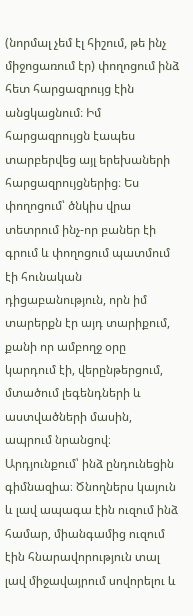(նորմալ չեմ էլ հիշում, թե ինչ միջոցառում էր) փողոցում ինձ հետ հարցազրույց էին անցկացնում։ Իմ հարցազրույցն էապես տարբերվեց այլ երեխաների հարցազրույցներից։ Ես փողոցում՝ ծնկիս վրա տետրում ինչ-որ բաներ էի գրում և փողոցում պատմում էի հունական դիցաբանություն, որն իմ տարերքն էր այդ տարիքում, քանի որ ամբողջ օրը կարդում էի, վերընթերցում, մտածում լեգենդների և աստվածների մասին, ապրում նրանցով։ Արդյունքում՝ ինձ ընդունեցին գիմնազիա։ Ծնողներս կայուն և լավ ապագա էին ուզում ինձ համար, միանգամից ուզում էին հնարավորություն տալ լավ միջավայրում սովորելու և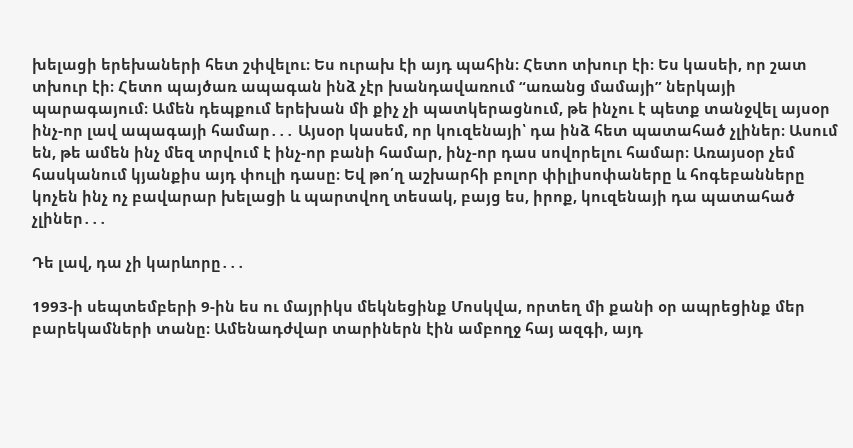խելացի երեխաների հետ շփվելու։ Ես ուրախ էի այդ պահին։ Հետո տխուր էի։ Ես կասեի, որ շատ տխուր էի։ Հետո պայծառ ապագան ինձ չէր խանդավառում “առանց մամայի” ներկայի պարագայում։ Ամեն դեպքում երեխան մի քիչ չի պատկերացնում, թե ինչու է պետք տանջվել այսօր ինչ-որ լավ ապագայի համար․․․ Այսօր կասեմ, որ կուզենայի՝ դա ինձ հետ պատահած չլիներ։ Ասում են, թե ամեն ինչ մեզ տրվում է ինչ-որ բանի համար, ինչ-որ դաս սովորելու համար։ Առայսօր չեմ հասկանում կյանքիս այդ փուլի դասը։ Եվ թո՛ղ աշխարհի բոլոր փիլիսոփաները և հոգեբանները կոչեն ինչ ոչ բավարար խելացի և պարտվող տեսակ, բայց ես, իրոք, կուզենայի դա պատահած չլիներ․․․

Դե լավ, դա չի կարևորը․․․

1993-ի սեպտեմբերի 9-ին ես ու մայրիկս մեկնեցինք Մոսկվա, որտեղ մի քանի օր ապրեցինք մեր բարեկամների տանը։ Ամենադժվար տարիներն էին ամբողջ հայ ազգի, այդ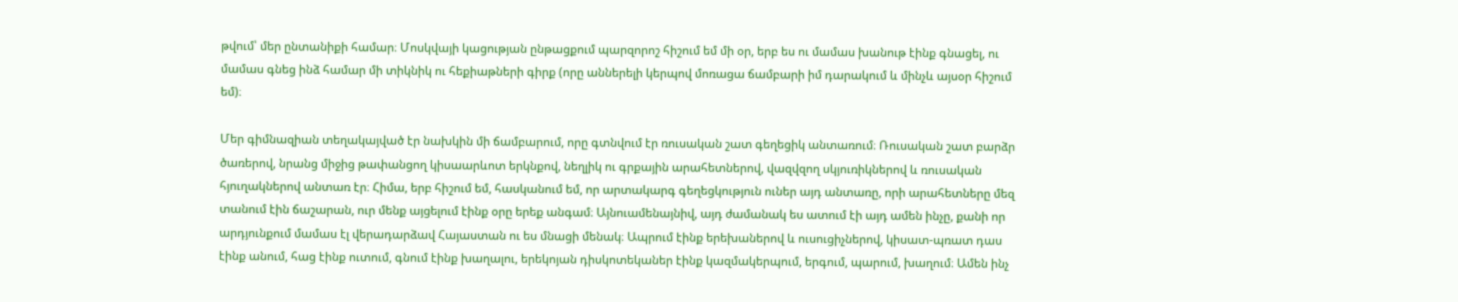թվում՝ մեր ընտանիքի համար։ Մոսկվայի կացության ընթացքում պարզորոշ հիշում եմ մի օր, երբ ես ու մամաս խանութ էինք գնացել, ու մամաս գնեց ինձ համար մի տիկնիկ ու հեքիաթների գիրք (որը աններելի կերպով մոռացա ճամբարի իմ դարակում և մինչև այսօր հիշում եմ)։

Մեր գիմնազիան տեղակայված էր նախկին մի ճամբարում, որը գտնվում էր ռուսական շատ գեղեցիկ անտառում։ Ռուսական շատ բարձր ծառերով, նրանց միջից թափանցող կիսաարևոտ երկնքով, նեղլիկ ու գրքային արահետներով, վազվզող սկյուռիկներով և ռուսական հյուղակներով անտառ էր։ Հիմա, երբ հիշում եմ, հասկանում եմ, որ արտակարգ գեղեցկություն ուներ այդ անտառը, որի արահետները մեզ տանում էին ճաշարան, ուր մենք այցելում էինք օրը երեք անգամ։ Այնուամենայնիվ, այդ ժամանակ ես ատում էի այդ ամեն ինչը, քանի որ արդյունքում մամաս էլ վերադարձավ Հայաստան ու ես մնացի մենակ։ Ապրում էինք երեխաներով և ուսուցիչներով, կիսատ-պռատ դաս էինք անում, հաց էինք ուտում, գնում էինք խաղալու, երեկոյան դիսկոտեկաներ էինք կազմակերպում, երգում, պարում, խաղում։ Ամեն ինչ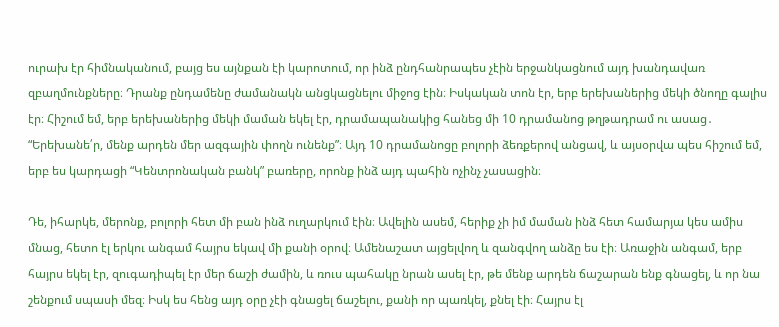ուրախ էր հիմնականում, բայց ես այնքան էի կարոտում, որ ինձ ընդհանրապես չէին երջանկացնում այդ խանդավառ զբաղմունքները։ Դրանք ընդամենը ժամանակն անցկացնելու միջոց էին։ Իսկական տոն էր, երբ երեխաներից մեկի ծնողը գալիս էր։ Հիշում եմ, երբ երեխաներից մեկի մաման եկել էր, դրամապանակից հանեց մի 10 դրամանոց թղթադրամ ու ասաց․ “Երեխանե՛ր, մենք արդեն մեր ազգային փողն ունենք”։ Այդ 10 դրամանոցը բոլորի ձեռքերով անցավ, և այսօրվա պես հիշում եմ, երբ ես կարդացի “Կենտրոնական բանկ” բառերը, որոնք ինձ այդ պահին ոչինչ չասացին։

Դե, իհարկե, մերոնք, բոլորի հետ մի բան ինձ ուղարկում էին։ Ավելին ասեմ, հերիք չի իմ մաման ինձ հետ համարյա կես ամիս մնաց, հետո էլ երկու անգամ հայրս եկավ մի քանի օրով։ Ամենաշատ այցելվող և զանգվող անձը ես էի։ Առաջին անգամ, երբ հայրս եկել էր, զուգադիպել էր մեր ճաշի ժամին, և ռուս պահակը նրան ասել էր, թե մենք արդեն ճաշարան ենք գնացել, և որ նա շենքում սպասի մեզ։ Իսկ ես հենց այդ օրը չէի գնացել ճաշելու, քանի որ պառկել, քնել էի։ Հայրս էլ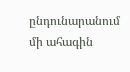ընդունարանում մի ահագին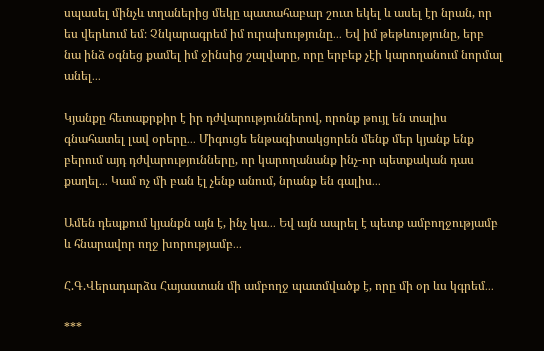սպասել մինչև տղաներից մեկը պատահաբար շուտ եկել և ասել էր նրան, որ ես վերևում եմ։ Չնկարագրեմ իմ ուրախությունը․․․ Եվ իմ թեթևությունը, երբ նա ինձ օգնեց քամել իմ ջինսից շալվարը, որը երբեք չէի կարողանում նորմալ անել․․․

Կյանքը հետաքրքիր է իր դժվարություններով, որոնք թույլ են տալիս գնահատել լավ օրերը․․․ Միգուցե ենթագիտակցորեն մենք մեր կյանք ենք բերում այդ դժվարությունները, որ կարողանանք ինչ-որ պետքական դաս քաղել․․․ Կամ ոչ մի բան էլ չենք անում, նրանք են գալիս․․․

Ամեն դեպքում կյանքն այն է, ինչ կա․․․ Եվ այն ապրել է պետք ամբողջությամբ և հնարավոր ողջ խորությամբ․․․

Հ.Գ.Վերադարձս Հայաստան մի ամբողջ պատմվածք է, որը մի օր ևս կգրեմ․․․

***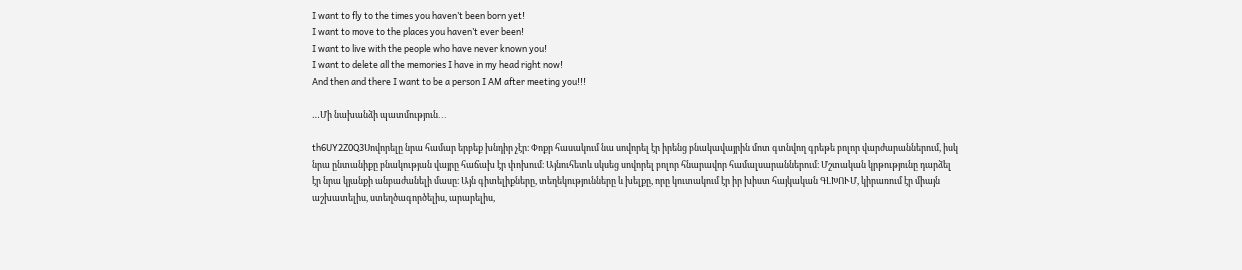I want to fly to the times you haven’t been born yet!
I want to move to the places you haven’t ever been!
I want to live with the people who have never known you!
I want to delete all the memories I have in my head right now!
And then and there I want to be a person I AM after meeting you!!!

…Մի նախանձի պատմություն․․․

th6UY2Z0Q3Սովորելը նրա համար երբեք խնդիր չէր։ Փոքր հասակում նա սովորել էր իրենց բնակավայրին մոտ գտնվող գրեթե բոլոր վարժարաններում, իսկ նրա ընտանիքը բնակության վայրը հաճախ էր փոխում։ Այնուհետև սկսեց սովորել բոլոր հնարավոր համալսարաններում։ Մշտական կրթությունը դարձել էր նրա կյանքի անբաժանելի մասը։ Այն գիտելիքները, տեղեկությունները և խելքը, որը կուտակում էր իր խիստ հայկական ԳԼԽՈՒՄ, կիրառում էր միայն աշխատելիս, ստեղծագործելիս, արարելիս,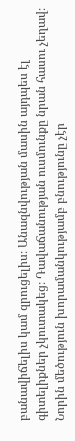բանավիճելիս կամ զրուցելիս։ Անազնվության մասին այդպես էլ գիտելիքներ չկուտակեց։ Դավաճանության ուսմունքը նրան հասու չեղավ։ Նորին մեծություն խորամանկությամբ բնությունը չէր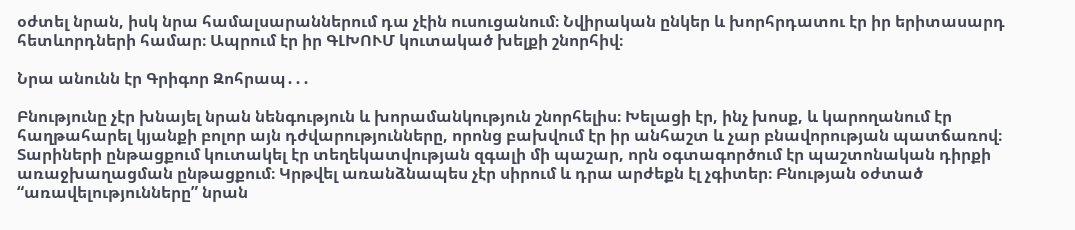օժտել նրան, իսկ նրա համալսարաններում դա չէին ուսուցանում։ Նվիրական ընկեր և խորհրդատու էր իր երիտասարդ հետևորդների համար։ Ապրում էր իր ԳԼԽՈՒՄ կուտակած խելքի շնորհիվ։

Նրա անունն էր Գրիգոր Զոհրապ․․․

Բնությունը չէր խնայել նրան նենգություն և խորամանկություն շնորհելիս։ Խելացի էր, ինչ խոսք, և կարողանում էր հաղթահարել կյանքի բոլոր այն դժվարությունները, որոնց բախվում էր իր անհաշտ և չար բնավորության պատճառով։ Տարիների ընթացքում կուտակել էր տեղեկատվության զգալի մի պաշար, որն օգտագործում էր պաշտոնական դիրքի առաջխաղացման ընթացքում։ Կրթվել առանձնապես չէր սիրում և դրա արժեքն էլ չգիտեր։ Բնության օժտած “առավելությունները” նրան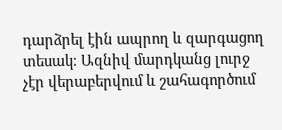դարձրել էին ապրող և զարգացող տեսակ։ Ազնիվ մարդկանց լուրջ չէր վերաբերվում և շահագործում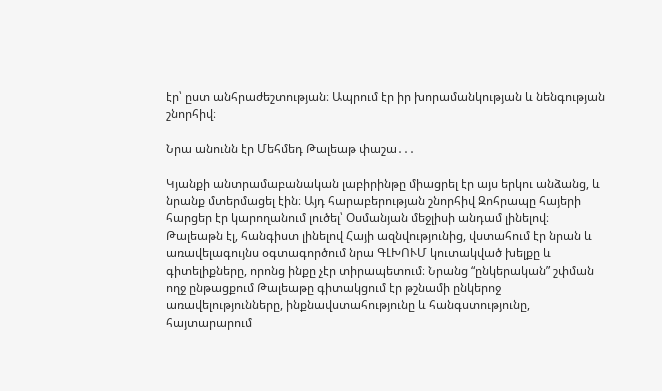էր՝ ըստ անհրաժեշտության։ Ապրում էր իր խորամանկության և նենգության շնորհիվ։

Նրա անունն էր Մեհմեդ Թալեաթ փաշա․․․

Կյանքի անտրամաբանական լաբիրինթը միացրել էր այս երկու անձանց, և նրանք մտերմացել էին։ Այդ հարաբերության շնորհիվ Զոհրապը հայերի հարցեր էր կարողանում լուծել՝ Օսմանյան մեջլիսի անդամ լինելով։ Թալեաթն էլ, հանգիստ լինելով Հայի ազնվությունից, վստահում էր նրան և առավելագույնս օգտագործում նրա ԳԼԽՈՒՄ կուտակված խելքը և գիտելիքները, որոնց ինքը չէր տիրապետում։ Նրանց “ընկերական” շփման ողջ ընթացքում Թալեաթը գիտակցում էր թշնամի ընկերոջ առավելությունները, ինքնավստահությունը և հանգստությունը, հայտարարում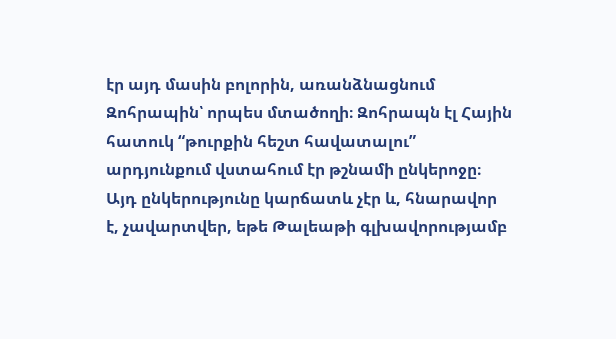էր այդ մասին բոլորին, առանձնացնում Զոհրապին՝ որպես մտածողի։ Զոհրապն էլ Հային հատուկ “թուրքին հեշտ հավատալու” արդյունքում վստահում էր թշնամի ընկերոջը։ Այդ ընկերությունը կարճատև չէր և, հնարավոր է, չավարտվեր, եթե Թալեաթի գլխավորությամբ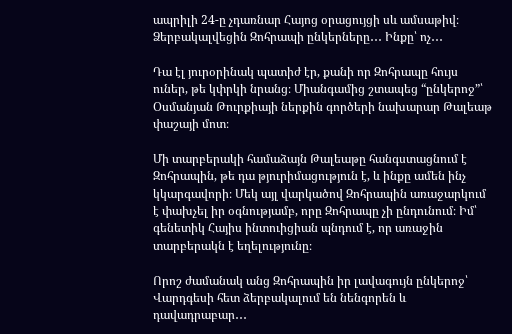ապրիլի 24-ը չդառնար Հայոց օրացույցի սև ամսաթիվ։ Ձերբակալվեցին Զոհրապի ընկերները․․․ Ինքը՝ ոչ․․․

Դա էլ յուրօրինակ պատիժ էր, քանի որ Զոհրապը հույս ուներ, թե կփրկի նրանց։ Միանգամից շտապեց “ընկերոջ”՝ Օսմանյան Թուրքիայի ներքին գործերի նախարար Թալեաթ փաշայի մոտ։

Մի տարբերակի համաձայն Թալեաթը հանգստացնում է Զոհրապին, թե դա թյուրիմացություն է, և ինքը ամեն ինչ կկարգավորի։ Մեկ այլ վարկածով Զոհրապին առաջարկում է փախչել իր օգնությամբ, որը Զոհրապը չի ընդունում։ Իմ՝ գենետիկ Հայիս ինտուիցիան պնդում է, որ առաջին տարբերակն է եղելությունը։

Որոշ ժամանակ անց Զոհրապին իր լավագույն ընկերոջ՝ Վարդգեսի հետ ձերբակալում են նենգորեն և դավադրաբար․․․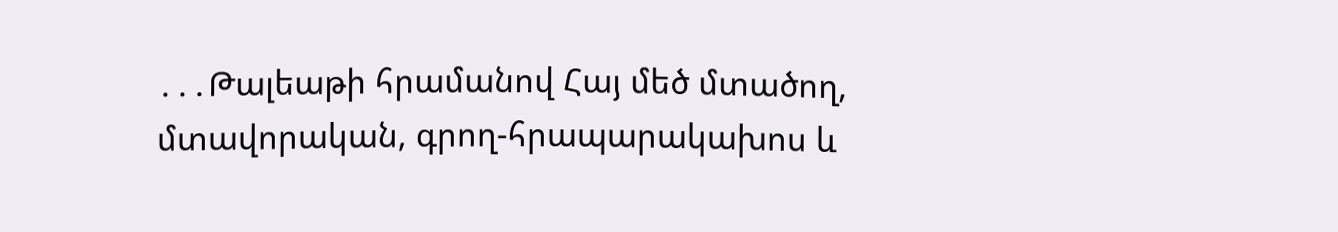․․․Թալեաթի հրամանով Հայ մեծ մտածող, մտավորական, գրող-հրապարակախոս և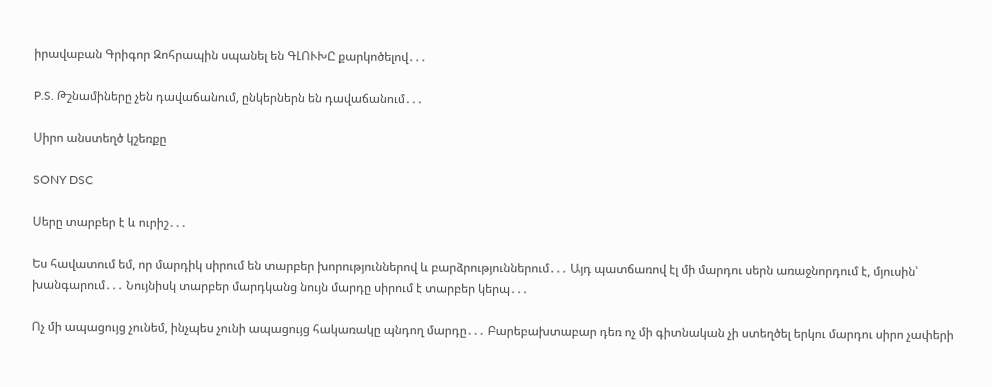իրավաբան Գրիգոր Զոհրապին սպանել են ԳԼՈՒԽԸ քարկոծելով․․․

P.S. Թշնամիները չեն դավաճանում, ընկերներն են դավաճանում․․․

Սիրո անստեղծ կշեռքը

SONY DSC

Սերը տարբեր է և ուրիշ․․․

Ես հավատում եմ, որ մարդիկ սիրում են տարբեր խորություններով և բարձրություններում․․․ Այդ պատճառով էլ մի մարդու սերն առաջնորդում է, մյուսին՝ խանգարում․․․ Նույնիսկ տարբեր մարդկանց նույն մարդը սիրում է տարբեր կերպ․․․

Ոչ մի ապացույց չունեմ, ինչպես չունի ապացույց հակառակը պնդող մարդը․․․ Բարեբախտաբար դեռ ոչ մի գիտնական չի ստեղծել երկու մարդու սիրո չափերի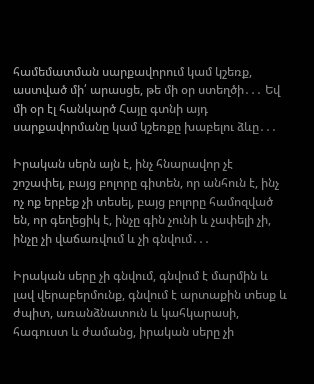համեմատման սարքավորում կամ կշեռք, աստված մի՛ արասցե, թե մի օր ստեղծի․․․ Եվ մի օր էլ հանկարծ Հայը գտնի այդ սարքավորմանը կամ կշեռքը խաբելու ձևը․․․

Իրական սերն այն է, ինչ հնարավոր չէ շոշափել, բայց բոլորը գիտեն, որ անհուն է, ինչ ոչ ոք երբեք չի տեսել, բայց բոլորը համոզված են, որ գեղեցիկ է, ինչը գին չունի և չափելի չի, ինչը չի վաճառվում և չի գնվում․․․

Իրական սերը չի գնվում, գնվում է մարմին և լավ վերաբերմունք, գնվում է արտաքին տեսք և ժպիտ, առանձնատուն և կահկարասի, հագուստ և ժամանց, իրական սերը չի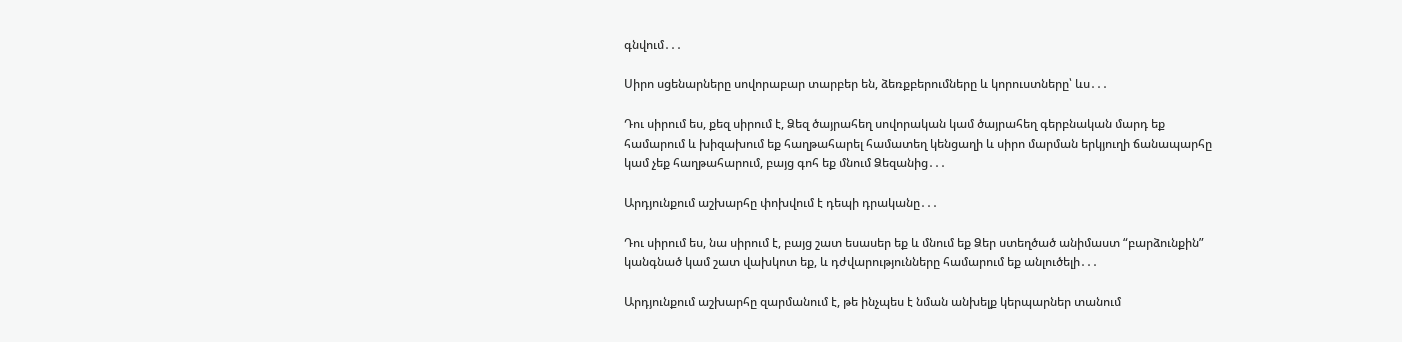գնվում․․․

Սիրո սցենարները սովորաբար տարբեր են, ձեռքբերումները և կորուստները՝ ևս․․․

Դու սիրում ես, քեզ սիրում է, Ձեզ ծայրահեղ սովորական կամ ծայրահեղ գերբնական մարդ եք համարում և խիզախում եք հաղթահարել համատեղ կենցաղի և սիրո մարման երկյուղի ճանապարհը կամ չեք հաղթահարում, բայց գոհ եք մնում Ձեզանից․․․

Արդյունքում աշխարհը փոխվում է դեպի դրականը․․․

Դու սիրում ես, նա սիրում է, բայց շատ եսասեր եք և մնում եք Ձեր ստեղծած անիմաստ “բարձունքին” կանգնած կամ շատ վախկոտ եք, և դժվարությունները համարում եք անլուծելի․․․

Արդյունքում աշխարհը զարմանում է, թե ինչպես է նման անխելք կերպարներ տանում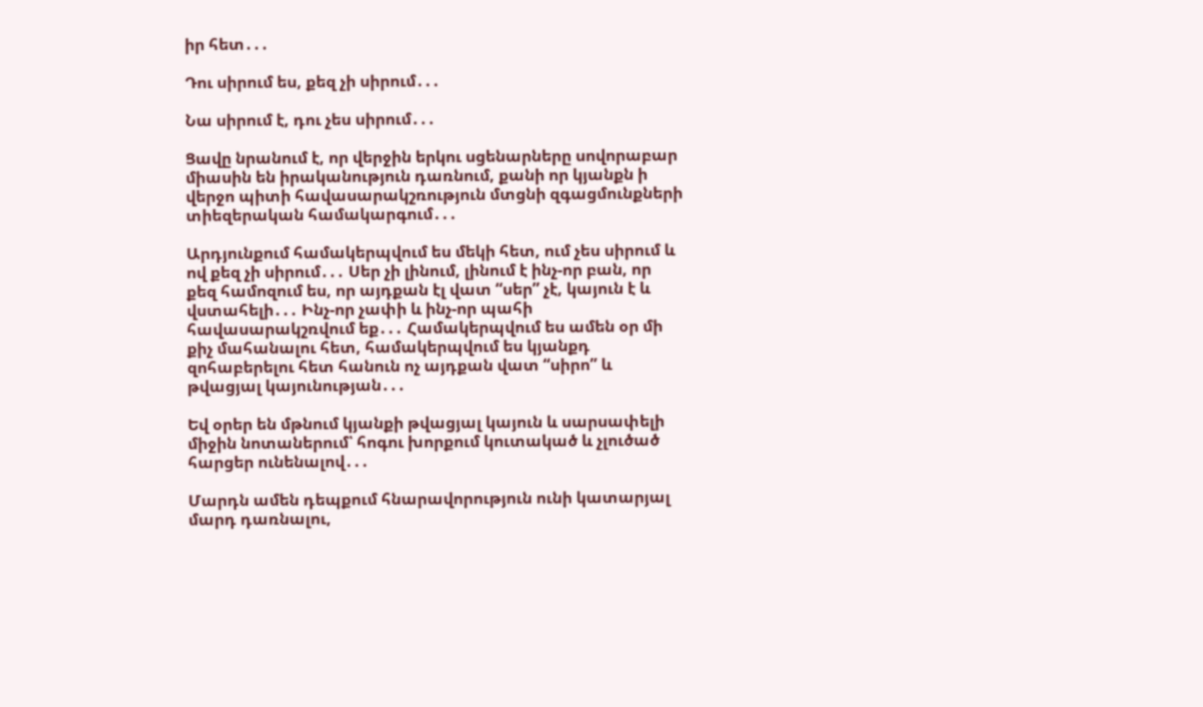իր հետ․․․

Դու սիրում ես, քեզ չի սիրում․․․

Նա սիրում է, դու չես սիրում․․․

Ցավը նրանում է, որ վերջին երկու սցենարները սովորաբար միասին են իրականություն դառնում, քանի որ կյանքն ի վերջո պիտի հավասարակշռություն մտցնի զգացմունքների տիեզերական համակարգում․․․

Արդյունքում համակերպվում ես մեկի հետ, ում չես սիրում և ով քեզ չի սիրում․․․ Սեր չի լինում, լինում է ինչ-որ բան, որ քեզ համոզում ես, որ այդքան էլ վատ “սեր” չէ, կայուն է և վստահելի․․․ Ինչ-որ չափի և ինչ-որ պահի հավասարակշռվում եք․․․ Համակերպվում ես ամեն օր մի քիչ մահանալու հետ, համակերպվում ես կյանքդ զոհաբերելու հետ հանուն ոչ այդքան վատ “սիրո” և թվացյալ կայունության․․․

Եվ օրեր են մթնում կյանքի թվացյալ կայուն և սարսափելի միջին նոտաներում՝ հոգու խորքում կուտակած և չլուծած հարցեր ունենալով․․․

Մարդն ամեն դեպքում հնարավորություն ունի կատարյալ մարդ դառնալու,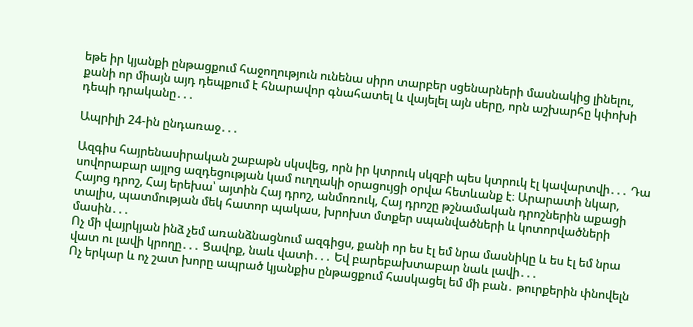եթե իր կյանքի ընթացքում հաջողություն ունենա սիրո տարբեր սցենարների մասնակից լինելու, քանի որ միայն այդ դեպքում է հնարավոր գնահատել և վայելել այն սերը, որն աշխարհը կփոխի դեպի դրականը․․․

Ապրիլի 24-ին ընդառաջ․․․

Ազգիս հայրենասիրական շաբաթն սկսվեց, որն իր կտրուկ սկզբի պես կտրուկ էլ կավարտվի․․․ Դա սովորաբար այլոց ազդեցության կամ ուղղակի օրացույցի օրվա հետևանք է։ Արարատի նկար, Հայոց դրոշ, Հայ երեխա՝ այտին Հայ դրոշ, անմոռուկ, Հայ դրոշը թշնամական դրոշներին աքացի տալիս, պատմության մեկ հատոր պակաս, խրոխտ մտքեր սպանվածների և կոտորվածների մասին․․․
Ոչ մի վայրկյան ինձ չեմ առանձնացնում ազգիցս, քանի որ ես էլ եմ նրա մասնիկը և ես էլ եմ նրա վատ ու լավի կրողը․․․ Ցավոք, նաև վատի․․․ Եվ բարեբախտաբար նաև լավի․․․
Ոչ երկար և ոչ շատ խորը ապրած կյանքիս ընթացքում հասկացել եմ մի բան․ թուրքերին փնովելն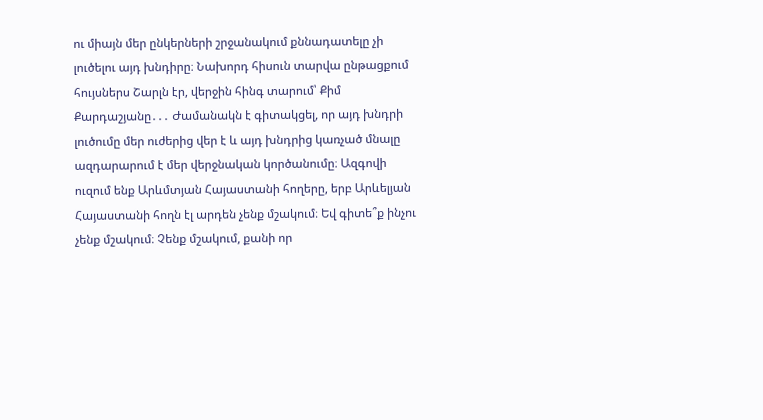ու միայն մեր ընկերների շրջանակում քննադատելը չի լուծելու այդ խնդիրը։ Նախորդ հիսուն տարվա ընթացքում հույսներս Շարլն էր, վերջին հինգ տարում՝ Քիմ Քարդաշյանը․․․ Ժամանակն է գիտակցել, որ այդ խնդրի լուծումը մեր ուժերից վեր է և այդ խնդրից կառչած մնալը ազդարարում է մեր վերջնական կործանումը։ Ազգովի ուզում ենք Արևմտյան Հայաստանի հողերը, երբ Արևելյան Հայաստանի հողն էլ արդեն չենք մշակում։ Եվ գիտե՞ք ինչու չենք մշակում։ Չենք մշակում, քանի որ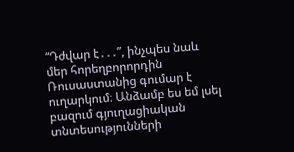“Դժվար է․․․”, ինչպես նաև մեր հորեղբորորդին Ռուսաստանից գումար է ուղարկում։ Անձամբ ես եմ լսել բազում գյուղացիական տնտեսությունների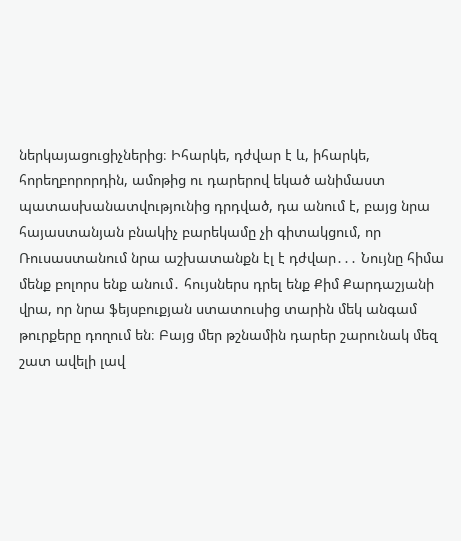ներկայացուցիչներից։ Իհարկե, դժվար է և, իհարկե, հորեղբորորդին, ամոթից ու դարերով եկած անիմաստ պատասխանատվությունից դրդված, դա անում է, բայց նրա հայաստանյան բնակիչ բարեկամը չի գիտակցում, որ Ռուսաստանում նրա աշխատանքն էլ է դժվար․․․ Նույնը հիմա մենք բոլորս ենք անում․ հույսներս դրել ենք Քիմ Քարդաշյանի վրա, որ նրա ֆեյսբուքյան ստատուսից տարին մեկ անգամ թուրքերը դողում են։ Բայց մեր թշնամին դարեր շարունակ մեզ շատ ավելի լավ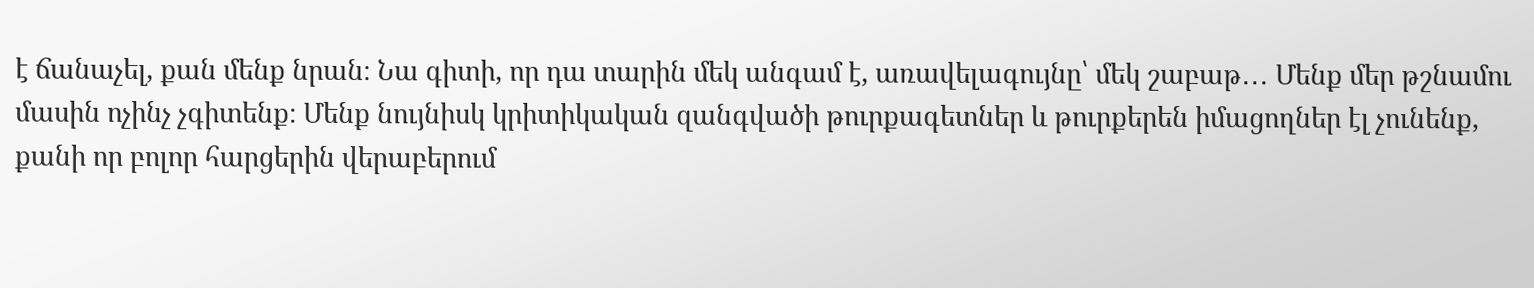է ճանաչել, քան մենք նրան։ Նա գիտի, որ դա տարին մեկ անգամ է, առավելագույնը՝ մեկ շաբաթ․․․ Մենք մեր թշնամու մասին ոչինչ չգիտենք։ Մենք նույնիսկ կրիտիկական զանգվածի թուրքագետներ և թուրքերեն իմացողներ էլ չունենք, քանի որ բոլոր հարցերին վերաբերում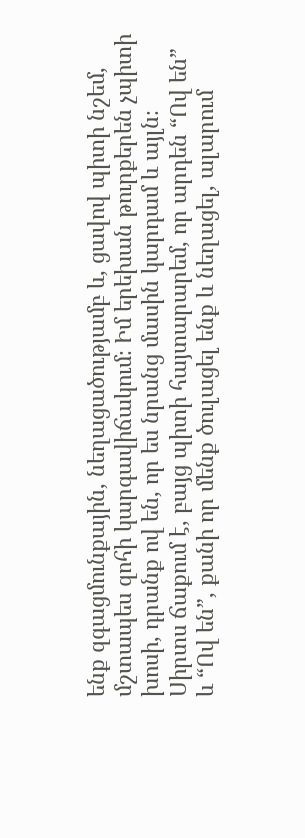ենք զգացմունքային, նեղացածությամբ և, ցավով պիտի նշեմ, մշտապես զոհի կարգավիճակում։ Իմ երեխան թուրքերեն չպիտի խոսի, դրանք ով են, որ ես նրանց մասին կարդամ և այլն։
Սիրտս ճաքում է, բայց պիտի հայտարարեմ, որ արդեն “Ով են” և “Ով են”, քանի որ մենք ծուլացել ենք և նեղացել, ալարում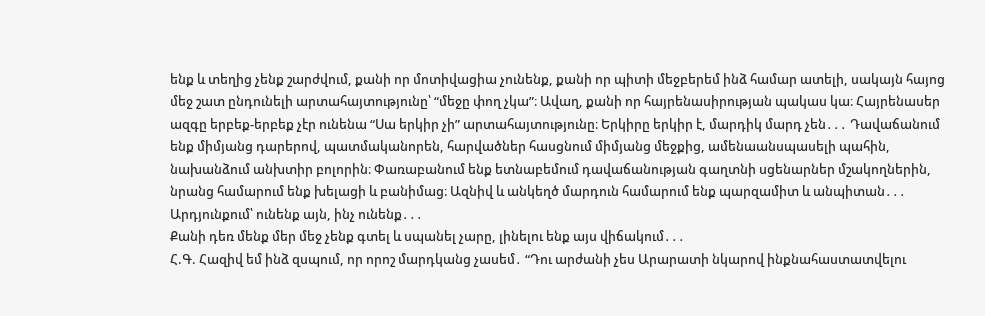ենք և տեղից չենք շարժվում, քանի որ մոտիվացիա չունենք, քանի որ պիտի մեջբերեմ ինձ համար ատելի, սակայն հայոց մեջ շատ ընդունելի արտահայտությունը՝ “մեջը փող չկա”։ Ավաղ, քանի որ հայրենասիրության պակաս կա։ Հայրենասեր ազգը երբեք-երբեք չէր ունենա “Սա երկիր չի” արտահայտությունը։ Երկիրը երկիր է, մարդիկ մարդ չեն․․․ Դավաճանում ենք միմյանց դարերով, պատմականորեն, հարվածներ հասցնում միմյանց մեջքից, ամենաանսպասելի պահին, նախանձում անխտիր բոլորին։ Փառաբանում ենք ետնաբեմում դավաճանության գաղտնի սցենարներ մշակողներին, նրանց համարում ենք խելացի և բանիմաց։ Ազնիվ և անկեղծ մարդուն համարում ենք պարզամիտ և անպիտան․․․ Արդյունքում՝ ունենք այն, ինչ ունենք․․․
Քանի դեռ մենք մեր մեջ չենք գտել և սպանել չարը, լինելու ենք այս վիճակում․․․
Հ.Գ. Հազիվ եմ ինձ զսպում, որ որոշ մարդկանց չասեմ․ “Դու արժանի չես Արարատի նկարով ինքնահաստատվելու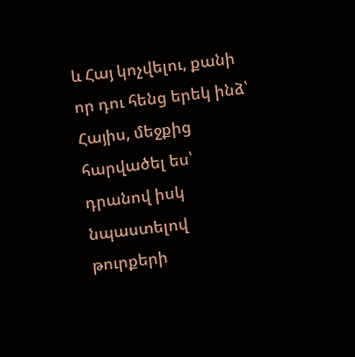և Հայ կոչվելու, քանի որ դու հենց երեկ ինձ՝ Հայիս, մեջքից հարվածել ես՝ դրանով իսկ նպաստելով թուրքերի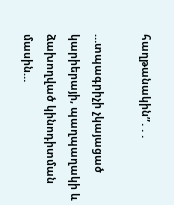հաղթանակին”․․․

…տպագրիչի չկայացած կարիերայի, պաղպաղակի և ձախողված կինոդիտման մասին…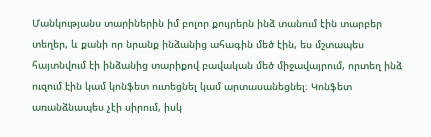Մանկությանս տարիներին իմ բոլոր քույրերն ինձ տանում էին տարբեր տեղեր, և քանի որ նրանք ինձանից ահագին մեծ էին, ես մշտապես հայտնվում էի ինձանից տարիքով բավական մեծ միջավայրում, որտեղ ինձ ուզում էին կամ կոնֆետ ուտեցնել կամ արտասանեցնել։ Կոնֆետ առանձնապես չէի սիրում, իսկ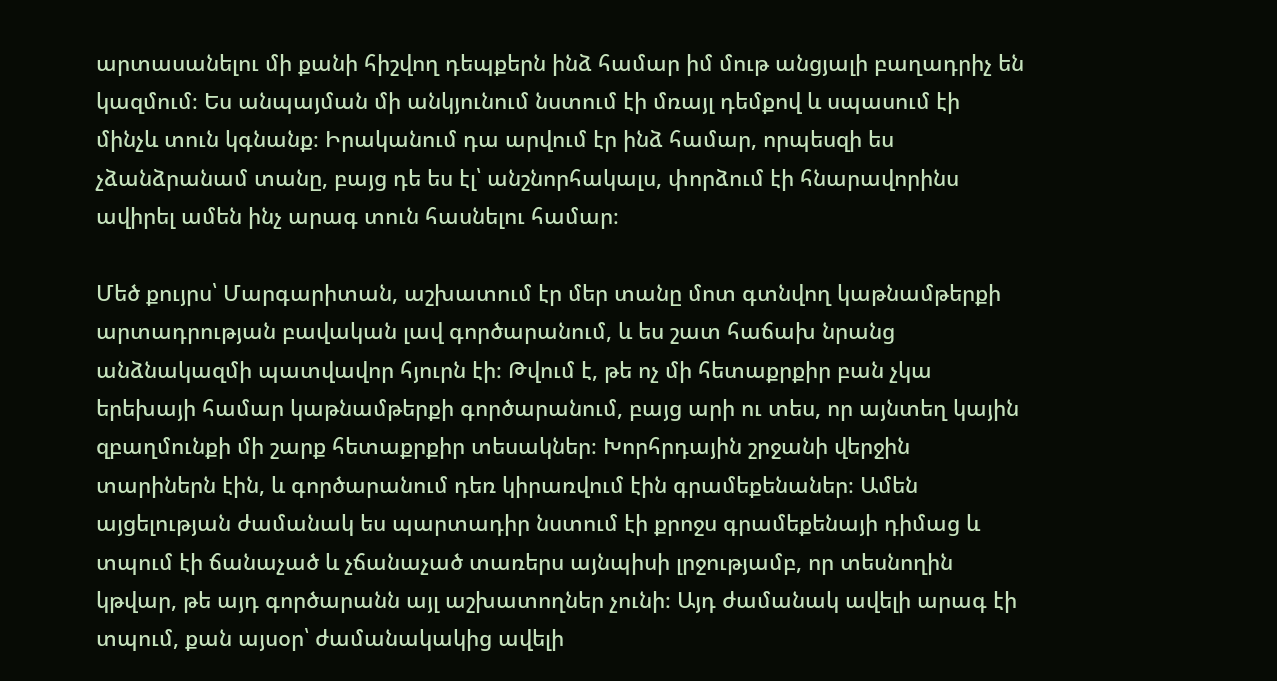արտասանելու մի քանի հիշվող դեպքերն ինձ համար իմ մութ անցյալի բաղադրիչ են կազմում։ Ես անպայման մի անկյունում նստում էի մռայլ դեմքով և սպասում էի մինչև տուն կգնանք։ Իրականում դա արվում էր ինձ համար, որպեսզի ես չձանձրանամ տանը, բայց դե ես էլ՝ անշնորհակալս, փորձում էի հնարավորինս ավիրել ամեն ինչ արագ տուն հասնելու համար։

Մեծ քույրս՝ Մարգարիտան, աշխատում էր մեր տանը մոտ գտնվող կաթնամթերքի արտադրության բավական լավ գործարանում, և ես շատ հաճախ նրանց անձնակազմի պատվավոր հյուրն էի։ Թվում է, թե ոչ մի հետաքրքիր բան չկա երեխայի համար կաթնամթերքի գործարանում, բայց արի ու տես, որ այնտեղ կային զբաղմունքի մի շարք հետաքրքիր տեսակներ։ Խորհրդային շրջանի վերջին տարիներն էին, և գործարանում դեռ կիրառվում էին գրամեքենաներ։ Ամեն այցելության ժամանակ ես պարտադիր նստում էի քրոջս գրամեքենայի դիմաց և տպում էի ճանաչած և չճանաչած տառերս այնպիսի լրջությամբ, որ տեսնողին կթվար, թե այդ գործարանն այլ աշխատողներ չունի։ Այդ ժամանակ ավելի արագ էի տպում, քան այսօր՝ ժամանակակից ավելի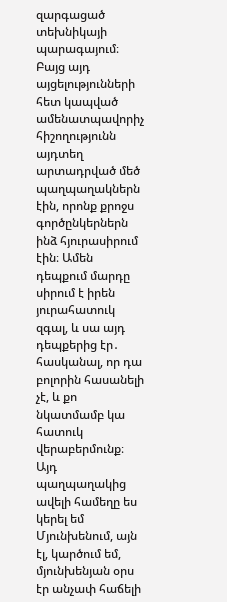զարգացած տեխնիկայի պարագայում։ Բայց այդ այցելությունների հետ կապված ամենատպավորիչ հիշողությունն այդտեղ արտադրված մեծ պաղպաղակներն էին, որոնք քրոջս գործընկերներն ինձ հյուրասիրում էին։ Ամեն դեպքում մարդը սիրում է իրեն յուրահատուկ զգալ, և սա այդ դեպքերից էր․ հասկանալ, որ դա բոլորին հասանելի չէ, և քո նկատմամբ կա հատուկ վերաբերմունք։ Այդ պաղպաղակից ավելի համեղը ես կերել եմ Մյունխենում, այն էլ, կարծում եմ, մյունխենյան օրս էր անչափ հաճելի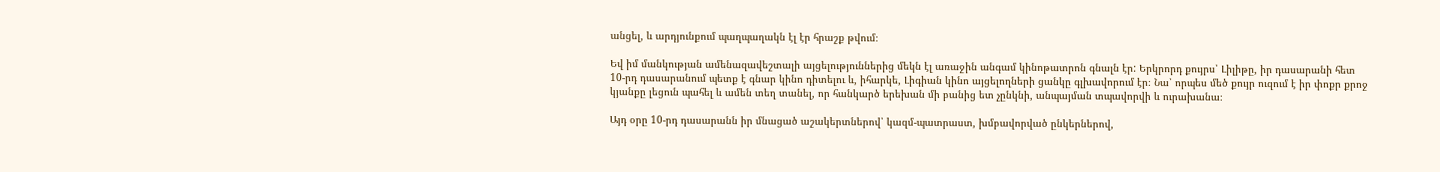անցել, և արդյունքում պաղպաղակն էլ էր հրաշք թվում։

Եվ իմ մանկության ամենազավեշտալի այցելություններից մեկն էլ առաջին անգամ կինոթատրոն գնալն էր: Երկրորդ քույրս՝ Լիլիթը, իր դասարանի հետ 10-րդ դասարանում պետք է գնար կինո դիտելու և, իհարկե, Լիգիան կինո այցելողների ցանկը գլխավորում էր։ Նա՝ որպես մեծ քույր ուզում է իր փոքր քրոջ կյանքը լեցուն պահել և ամեն տեղ տանել, որ հանկարծ երեխան մի բանից ետ չընկնի, անպայման տպավորվի և ուրախանա։

Այդ օրը 10-րդ դասարանն իր մնացած աշակերտներով՝ կազմ-պատրաստ, խմբավորված ընկերներով,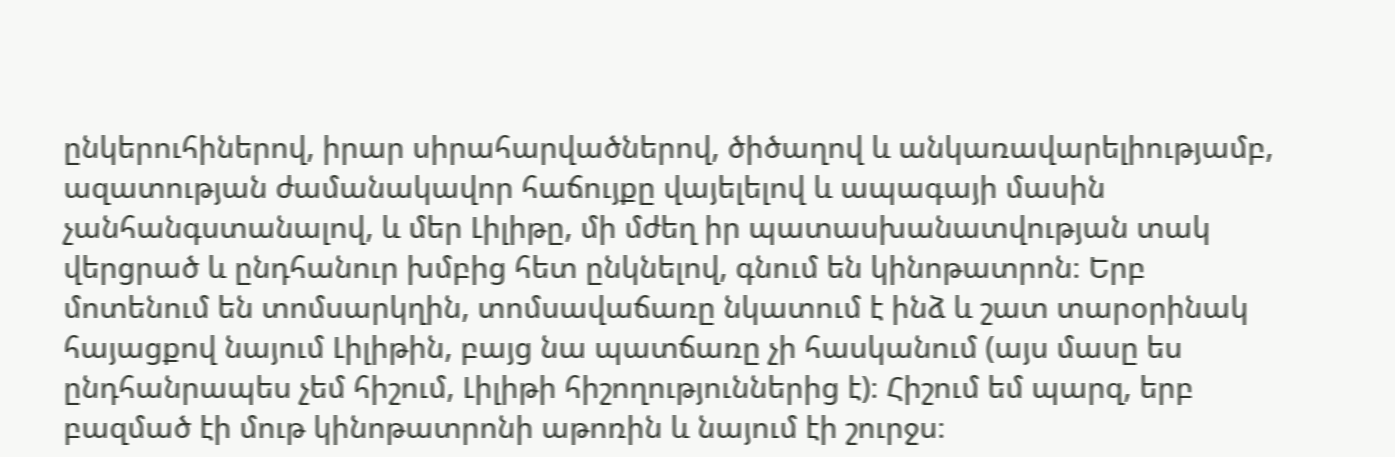ընկերուհիներով, իրար սիրահարվածներով, ծիծաղով և անկառավարելիությամբ, ազատության ժամանակավոր հաճույքը վայելելով և ապագայի մասին չանհանգստանալով, և մեր Լիլիթը, մի մժեղ իր պատասխանատվության տակ վերցրած և ընդհանուր խմբից հետ ընկնելով, գնում են կինոթատրոն։ Երբ մոտենում են տոմսարկղին, տոմսավաճառը նկատում է ինձ և շատ տարօրինակ հայացքով նայում Լիլիթին, բայց նա պատճառը չի հասկանում (այս մասը ես ընդհանրապես չեմ հիշում, Լիլիթի հիշողություններից է)։ Հիշում եմ պարզ, երբ բազմած էի մութ կինոթատրոնի աթոռին և նայում էի շուրջս։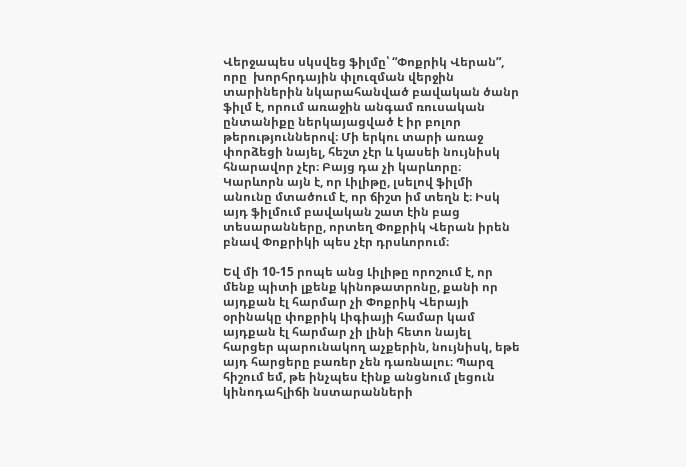Վերջապես սկսվեց ֆիլմը՝ “Փոքրիկ Վերան”, որը  խորհրդային փլուզման վերջին տարիներին նկարահանված բավական ծանր ֆիլմ է, որում առաջին անգամ ռուսական ընտանիքը ներկայացված է իր բոլոր թերություններով։ Մի երկու տարի առաջ փորձեցի նայել, հեշտ չէր և կասեի նույնիսկ հնարավոր չէր։ Բայց դա չի կարևորը։ Կարևորն այն է, որ Լիլիթը, լսելով ֆիլմի անունը մտածում է, որ ճիշտ իմ տեղն է։ Իսկ այդ ֆիլմում բավական շատ էին բաց տեսարանները, որտեղ Փոքրիկ Վերան իրեն բնավ Փոքրիկի պես չէր դրսևորում։

Եվ մի 10-15 րոպե անց Լիլիթը որոշում է, որ մենք պիտի լքենք կինոթատրոնը, քանի որ այդքան էլ հարմար չի Փոքրիկ Վերայի օրինակը փոքրիկ Լիգիայի համար կամ այդքան էլ հարմար չի լինի հետո նայել հարցեր պարունակող աչքերին, նույնիսկ, եթե այդ հարցերը բառեր չեն դառնալու։ Պարզ հիշում եմ, թե ինչպես էինք անցնում լեցուն կինոդահլիճի նստարանների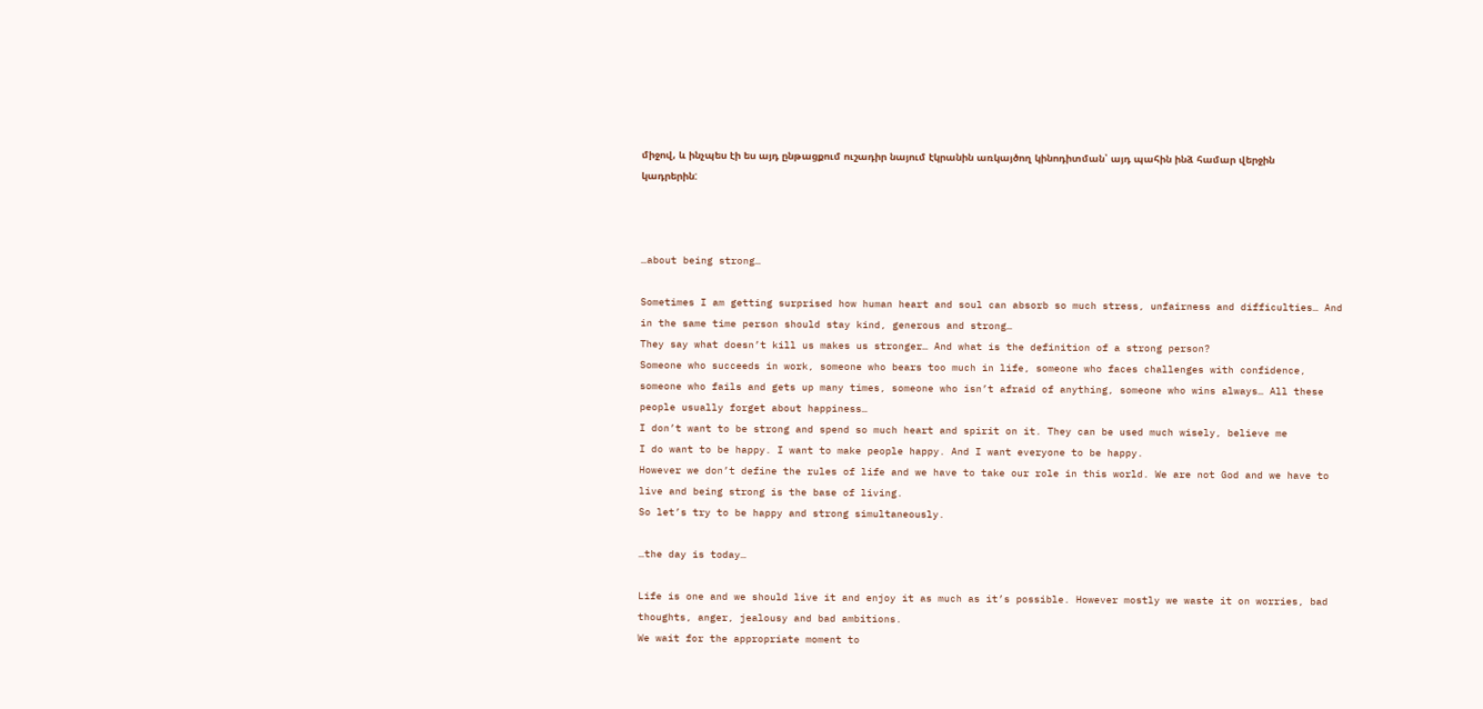միջով, և ինչպես էի ես այդ ընթացքում ուշադիր նայում էկրանին առկայծող կինոդիտման՝ այդ պահին ինձ համար վերջին կադրերին:



…about being strong…

Sometimes I am getting surprised how human heart and soul can absorb so much stress, unfairness and difficulties… And in the same time person should stay kind, generous and strong…
They say what doesn’t kill us makes us stronger… And what is the definition of a strong person?
Someone who succeeds in work, someone who bears too much in life, someone who faces challenges with confidence, someone who fails and gets up many times, someone who isn’t afraid of anything, someone who wins always… All these people usually forget about happiness…
I don’t want to be strong and spend so much heart and spirit on it. They can be used much wisely, believe me
I do want to be happy. I want to make people happy. And I want everyone to be happy.
However we don’t define the rules of life and we have to take our role in this world. We are not God and we have to live and being strong is the base of living.
So let’s try to be happy and strong simultaneously.

…the day is today…

Life is one and we should live it and enjoy it as much as it’s possible. However mostly we waste it on worries, bad thoughts, anger, jealousy and bad ambitions.
We wait for the appropriate moment to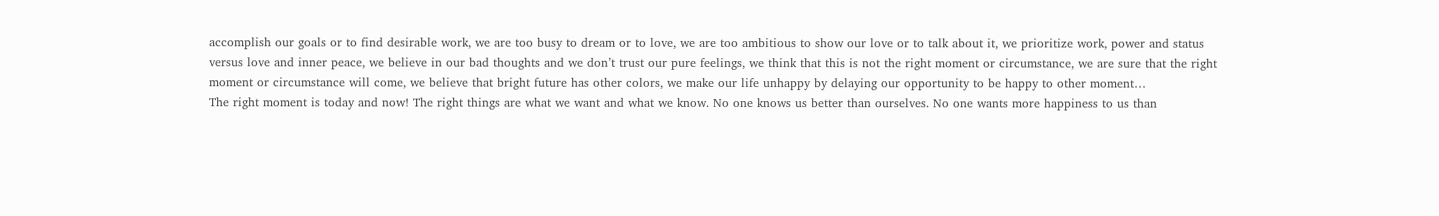accomplish our goals or to find desirable work, we are too busy to dream or to love, we are too ambitious to show our love or to talk about it, we prioritize work, power and status versus love and inner peace, we believe in our bad thoughts and we don’t trust our pure feelings, we think that this is not the right moment or circumstance, we are sure that the right moment or circumstance will come, we believe that bright future has other colors, we make our life unhappy by delaying our opportunity to be happy to other moment…
The right moment is today and now! The right things are what we want and what we know. No one knows us better than ourselves. No one wants more happiness to us than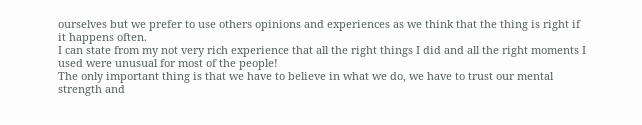ourselves but we prefer to use others opinions and experiences as we think that the thing is right if it happens often.
I can state from my not very rich experience that all the right things I did and all the right moments I used were unusual for most of the people!
The only important thing is that we have to believe in what we do, we have to trust our mental strength and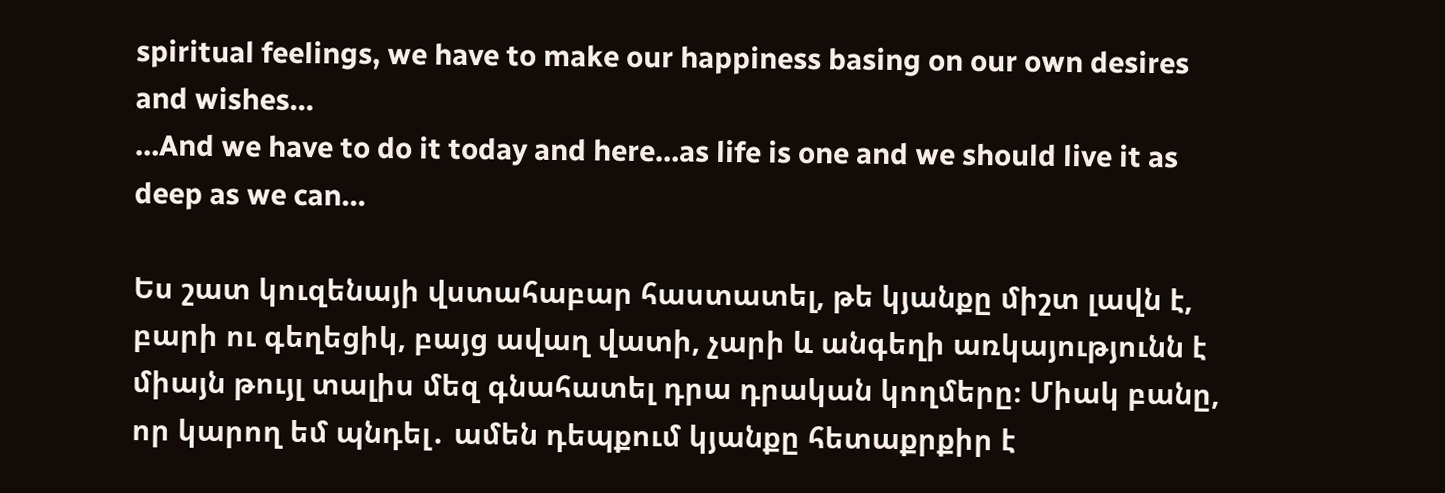spiritual feelings, we have to make our happiness basing on our own desires and wishes…
…And we have to do it today and here…as life is one and we should live it as deep as we can…

Ես շատ կուզենայի վստահաբար հաստատել, թե կյանքը միշտ լավն է, բարի ու գեղեցիկ, բայց ավաղ վատի, չարի և անգեղի առկայությունն է միայն թույլ տալիս մեզ գնահատել դրա դրական կողմերը։ Միակ բանը, որ կարող եմ պնդել․ ամեն դեպքում կյանքը հետաքրքիր է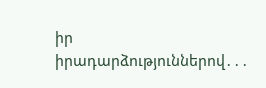իր իրադարձություններով․․․